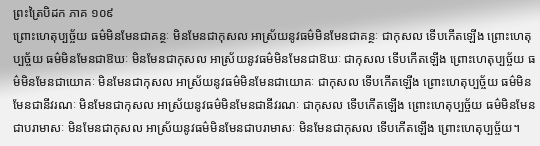ព្រះត្រៃបិដក ភាគ ១០៩
ព្រោះហេតុប្បច្ច័យ ធម៌មិនមែនជាគន្ថៈ មិនមែនជាកុសល អាស្រ័យនូវធម៌មិនមែនជាគន្ថៈ ជាកុសល ទើបកើតឡើង ព្រោះហេតុប្បច្ច័យ ធម៌មិនមែនជាឱឃៈ មិនមែនជាកុសល អាស្រ័យនូវធម៌មិនមែនជាឱឃៈ ជាកុសល ទើបកើតឡើង ព្រោះហេតុប្បច្ច័យ ធម៌មិនមែនជាយោគៈ មិនមែនជាកុសល អាស្រ័យនូវធម៌មិនមែនជាយោគៈ ជាកុសល ទើបកើតឡើង ព្រោះហេតុប្បច្ច័យ ធម៌មិនមែនជានីវរណៈ មិនមែនជាកុសល អាស្រ័យនូវធម៌មិនមែនជានីវរណៈ ជាកុសល ទើបកើតឡើង ព្រោះហេតុប្បច្ច័យ ធម៌មិនមែនជាបរាមាសៈ មិនមែនជាកុសល អាស្រ័យនូវធម៌មិនមែនជាបរាមាសៈ មិនមែនជាកុសល ទើបកើតឡើង ព្រោះហេតុប្បច្ច័យ។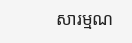សារម្មណ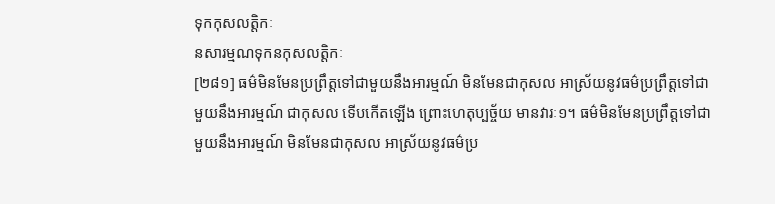ទុកកុសលត្តិកៈ
នសារម្មណទុកនកុសលត្តិកៈ
[២៨១] ធម៌មិនមែនប្រព្រឹត្តទៅជាមួយនឹងអារម្មណ៍ មិនមែនជាកុសល អាស្រ័យនូវធម៌ប្រព្រឹត្តទៅជាមួយនឹងអារម្មណ៍ ជាកុសល ទើបកើតឡើង ព្រោះហេតុប្បច្ច័យ មានវារៈ១។ ធម៌មិនមែនប្រព្រឹត្តទៅជាមួយនឹងអារម្មណ៍ មិនមែនជាកុសល អាស្រ័យនូវធម៌ប្រ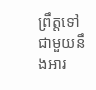ព្រឹត្តទៅជាមួយនឹងអារ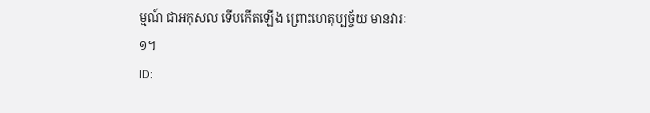ម្មណ៍ ជាអកុសល ទើបកើតឡើង ព្រោះហេតុប្បច្ច័យ មានវារៈ១។
ID: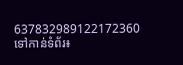637832989122172360
ទៅកាន់ទំព័រ៖